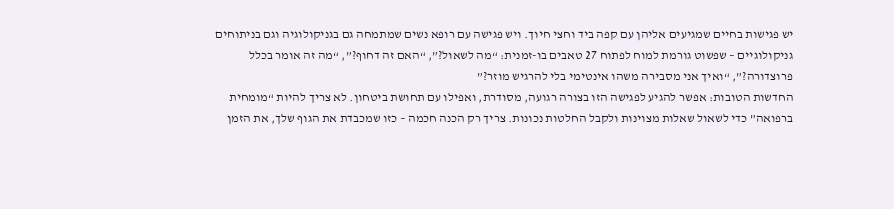יש פגישות בחיים שמגיעים אליהן עם קפה ביד וחצי חיוך. ויש פגישה עם רופא נשים שמתמחה גם בגניקולוגיה וגם בניתוחים גניקולוגיים – שפשוט גורמת למוח לפתוח 27 טאבים בו-זמנית: “מה לשאול?”, “האם זה דחוף?”, “מה זה אומר בכלל פרוצדורה?”, “ואיך אני מסבירה משהו אינטימי בלי להרגיש מוזר?”
החדשות הטובות: אפשר להגיע לפגישה הזו בצורה רגועה, מסודרת, ואפילו עם תחושת ביטחון. לא צריך להיות “מומחית ברפואה” כדי לשאול שאלות מצוינות ולקבל החלטות נכונות. צריך רק הכנה חכמה – כזו שמכבדת את הגוף שלך, את הזמן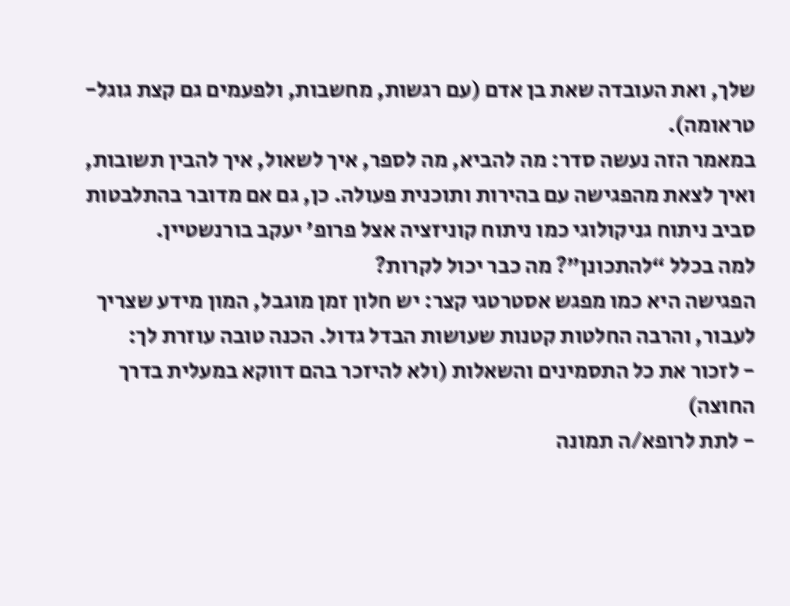שלך, ואת העובדה שאת בן אדם (עם רגשות, מחשבות, ולפעמים גם קצת גוגל-טראומה).
במאמר הזה נעשה סדר: מה להביא, מה לספר, איך לשאול, איך להבין תשובות, ואיך לצאת מהפגישה עם בהירות ותוכנית פעולה. כן, גם אם מדובר בהתלבטות סביב ניתוח גניקולוגי כמו ניתוח קוניזציה אצל פרופ' יעקב בורנשטיין.
למה בכלל “להתכונן”? מה כבר יכול לקרות?
הפגישה היא כמו מפגש אסטרטגי קצר: יש חלון זמן מוגבל, המון מידע שצריך לעבור, והרבה החלטות קטנות שעושות הבדל גדול. הכנה טובה עוזרת לך:
- לזכור את כל התסמינים והשאלות (ולא להיזכר בהם דווקא במעלית בדרך החוצה)
- לתת לרופא/ה תמונה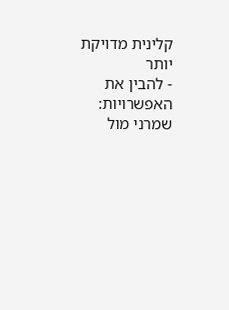קלינית מדויקת יותר
- להבין את האפשרויות: שמרני מול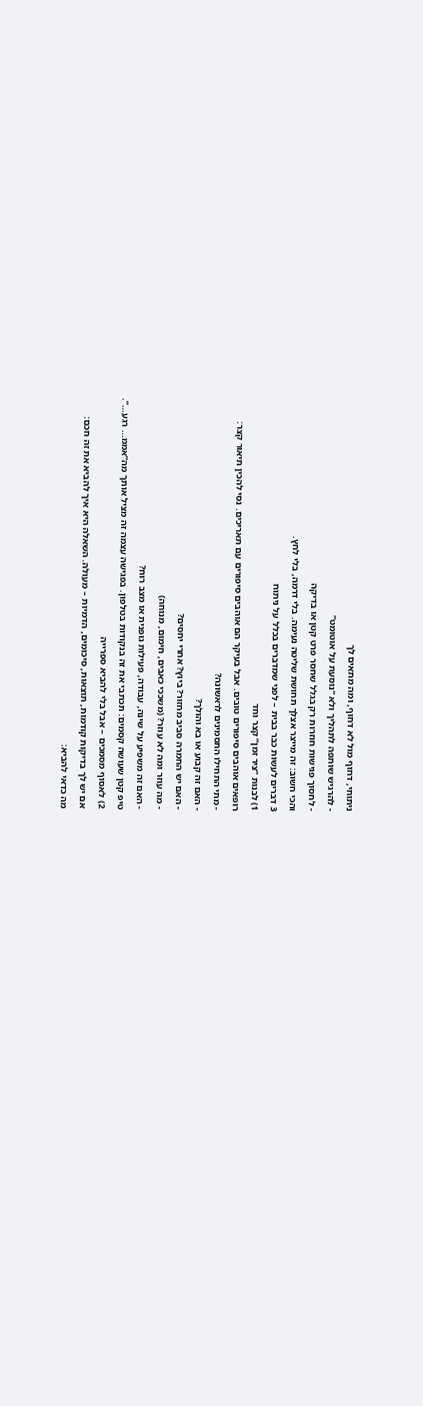ניתוחי, דחוף מול לא דחוף, ומה מתאים לך
- להרגיש שותפה לתהליך ולא “נוסעת על אוטומט”
- לחסוך פגישות חוזרות רק בגלל שחסר פרט קטן או בדיקה
והכי חשוב: זה מייצר אצלך תחושת שליטה נעימה. בלי דרמה, בלי לחץ.
3 דברים לעשות כבר בבית – לפני שמדברים בכלל על ניתוח
1) לבנות “ציר זמן” קצר וחד
רופאים אוהבים סיפורים טובים. אבל בעיקר הם אוהבים סיפורים עם תאריכים. נסי להכין תיאור קצר:
- מתי התחילו התסמינים לראשונה?
- האם זה קבוע או בא והולך?
- האם יש החמרה סביב מחזור? ביוץ? אחרי יחסים?
- מה עוזר ומה לא עוזר? (משככי כאבים, חימום, מנוחה)
- האם זה משפיע על שינה, עבודה, פעילות גופנית או מצב רוח?
טיפ קטן שעושה קסמים: תכתבי את זה בנקודות בטלפון. בפגישה עצמה זה מציל אותך מה”אממ… רגע…”.
2) לאסוף מסמכים – אבל בלי להביא ספרייה
אם יש לך בדיקות קודמות, תוצאות, סיכומים, הדמיות – מעולה. השאלה היא איך להביא את זה חכם:
מה כדאי להביא: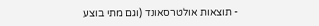- תוצאות אולטרסאונד (וגם מתי בוצע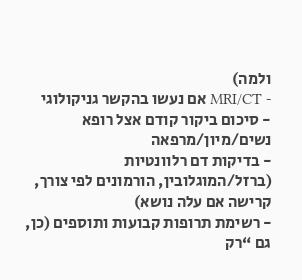ולמה)
- MRI/CT אם נעשו בהקשר גניקולוגי
- סיכום ביקור קודם אצל רופא נשים/מיון/מרפאה
- בדיקות דם רלוונטיות (ברזל/המוגלובין, הורמונים לפי צורך, קרישה אם עלה נושא)
- רשימת תרופות קבועות ותוספים (כן, גם “רק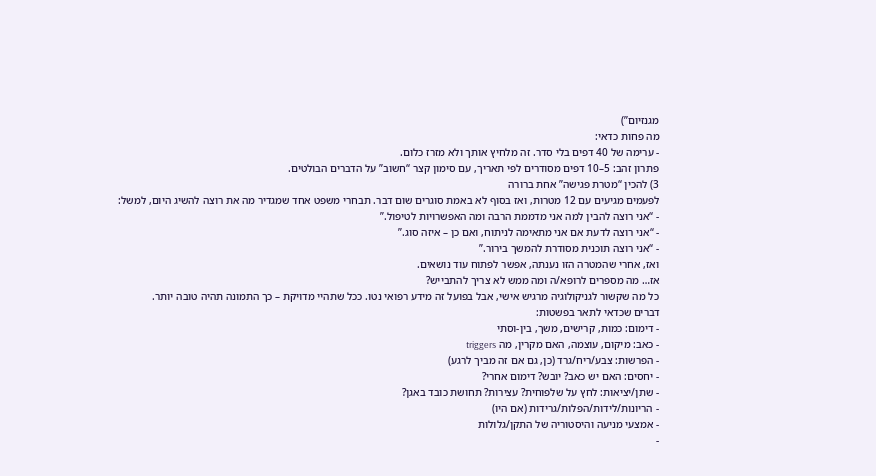מגנזיום”)
מה פחות כדאי:
- ערימה של 40 דפים בלי סדר. זה מלחיץ אותך ולא מזרז כלום.
פתרון זהב: 5–10 דפים מסודרים לפי תאריך, עם סימון קצר “חשוב” על הדברים הבולטים.
3) להכין “מטרת פגישה” אחת ברורה
לפעמים מגיעים עם 12 מטרות, ואז בסוף לא באמת סוגרים שום דבר. תבחרי משפט אחד שמגדיר מה את רוצה להשיג היום, למשל:
- “אני רוצה להבין למה אני מדממת הרבה ומה האפשרויות לטיפול.”
- “אני רוצה לדעת אם אני מתאימה לניתוח, ואם כן – איזה סוג.”
- “אני רוצה תוכנית מסודרת להמשך בירור.”
ואז, אחרי שהמטרה הזו נענתה, אפשר לפתוח עוד נושאים.
אז… מה מספרים לרופא/ה ומה ממש לא צריך להתבייש?
כל מה שקשור לגניקולוגיה מרגיש אישי, אבל בפועל זה מידע רפואי נטו. ככל שתהיי מדויקת – כך התמונה תהיה טובה יותר.
דברים שכדאי לתאר בפשטות:
- דימום: כמות, קרישים, משך, בין-וסתי
- כאב: מיקום, עוצמה, האם מקרין, מה triggers
- הפרשות: צבע/ריח/גרד (כן, גם אם זה מביך לרגע)
- יחסים: האם יש כאב? יובש? דימום אחרי?
- שתן/יציאות: לחץ על שלפוחית? עצירות? תחושת כובד באגן?
- הריונות/לידות/הפלות/גרידות (אם היו)
- אמצעי מניעה והיסטוריה של התקן/גלולות
-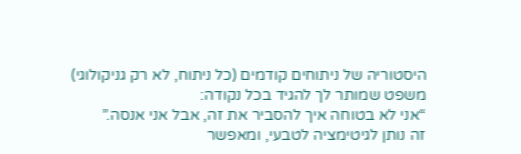היסטוריה של ניתוחים קודמים (כל ניתוח, לא רק גניקולוגי)
משפט שמותר לך להגיד בכל נקודה:
“אני לא בטוחה איך להסביר את זה, אבל אני אנסה.”
זה נותן לגיטימציה לטבעי, ומאפשר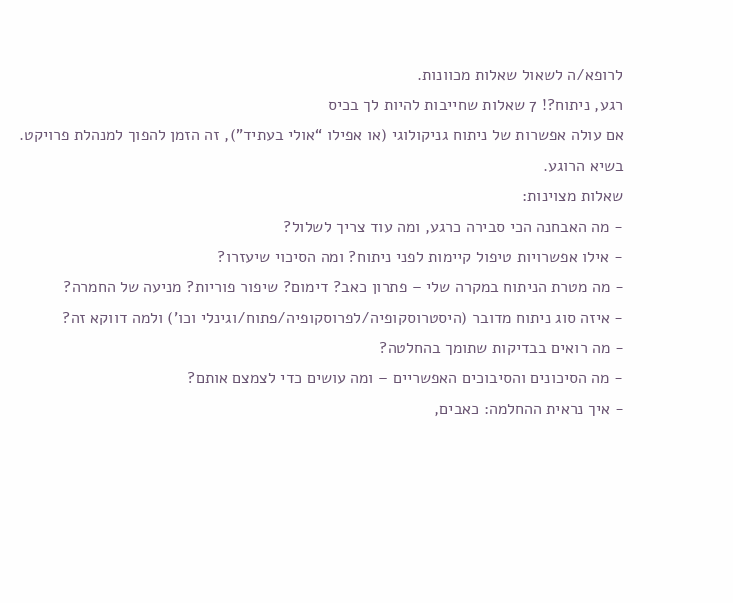לרופא/ה לשאול שאלות מכוונות.
רגע, ניתוח?! 7 שאלות שחייבות להיות לך בכיס
אם עולה אפשרות של ניתוח גניקולוגי (או אפילו “אולי בעתיד”), זה הזמן להפוך למנהלת פרויקט. בשיא הרוגע.
שאלות מצוינות:
- מה האבחנה הכי סבירה כרגע, ומה עוד צריך לשלול?
- אילו אפשרויות טיפול קיימות לפני ניתוח? ומה הסיכוי שיעזרו?
- מה מטרת הניתוח במקרה שלי – פתרון כאב? דימום? שיפור פוריות? מניעה של החמרה?
- איזה סוג ניתוח מדובר (היסטרוסקופיה/לפרוסקופיה/פתוח/וגינלי וכו’) ולמה דווקא זה?
- מה רואים בבדיקות שתומך בהחלטה?
- מה הסיכונים והסיבוכים האפשריים – ומה עושים כדי לצמצם אותם?
- איך נראית ההחלמה: כאבים,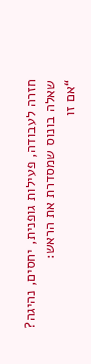חזרה לעבודה, פעילות גופנית, יחסים, נהיגה?
שאלה בונוס שמסדרת את הראש:
“אם זו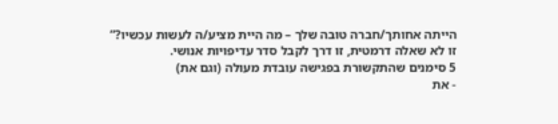הייתה אחותך/חברה טובה שלך – מה היית מציע/ה לעשות עכשיו?”
זו לא שאלה דרמטית, זו דרך לקבל סדר עדיפויות אנושי.
5 סימנים שהתקשורת בפגישה עובדת מעולה (וגם את)
- את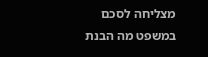מצליחה לסכם במשפט מה הבנת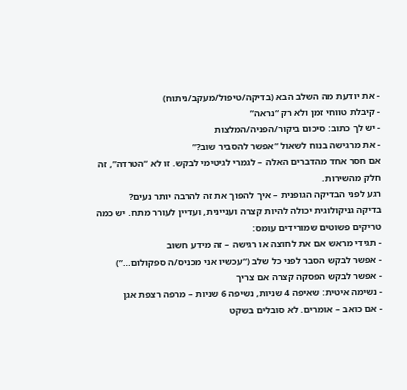- את יודעת מה השלב הבא (בדיקה/טיפול/מעקב/ניתוח)
- קיבלת טווחי זמן ולא רק “נראה”
- יש לך כתוב: סיכום ביקור/הפניה/המלצות
- את מרגישה בנוח לשאול “אפשר להסביר שוב?”
אם חסר אחד מהדברים האלה – לגמרי לגיטימי לבקש. זו לא “הטרדה”, זה חלק מהשירות.
רגע לפני הבדיקה הגופנית – איך להפוך את זה להרבה יותר נעים?
בדיקה גניקולוגית יכולה להיות קצרה ועניינית, ועדיין לעורר מתח. יש כמה טריקים פשוטים שמורידים עומס:
- תגידי מראש אם את לחוצה או רגישה – זה מידע חשוב
- אפשר לבקש הסבר לפני כל שלב (“עכשיו אני מכניס/ה ספקולום…”)
- אפשר לבקש הפסקה קצרה אם צריך
- נשימה איטית: שאיפה 4 שניות, נשיפה 6 שניות – מרפה רצפת אגן
- אם כואב – אומרים. לא סובלים בשקט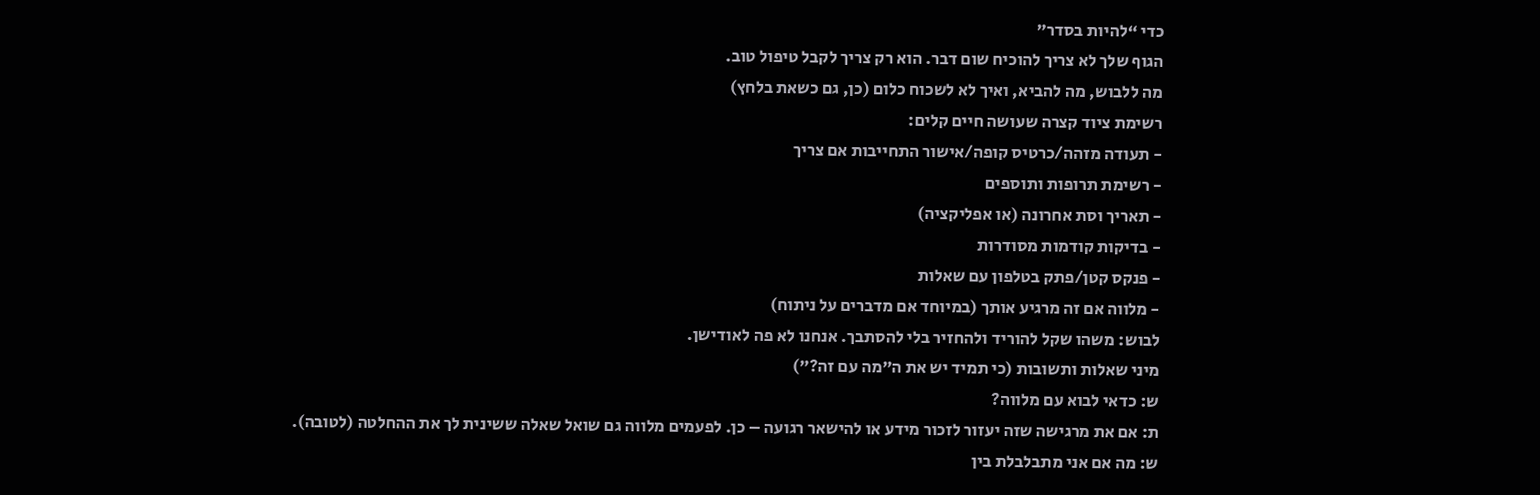כדי “להיות בסדר”
הגוף שלך לא צריך להוכיח שום דבר. הוא רק צריך לקבל טיפול טוב.
מה ללבוש, מה להביא, ואיך לא לשכוח כלום (כן, גם כשאת בלחץ)
רשימת ציוד קצרה שעושה חיים קלים:
- תעודה מזהה/כרטיס קופה/אישור התחייבות אם צריך
- רשימת תרופות ותוספים
- תאריך וסת אחרונה (או אפליקציה)
- בדיקות קודמות מסודרות
- פנקס קטן/פתק בטלפון עם שאלות
- מלווה אם זה מרגיע אותך (במיוחד אם מדברים על ניתוח)
לבוש: משהו שקל להוריד ולהחזיר בלי להסתבך. אנחנו לא פה לאודישן.
מיני שאלות ותשובות (כי תמיד יש את ה”מה עם זה?”)
ש: כדאי לבוא עם מלווה?
ת: אם את מרגישה שזה יעזור לזכור מידע או להישאר רגועה – כן. לפעמים מלווה גם שואל שאלה ששינית לך את ההחלטה (לטובה).
ש: מה אם אני מתבלבלת בין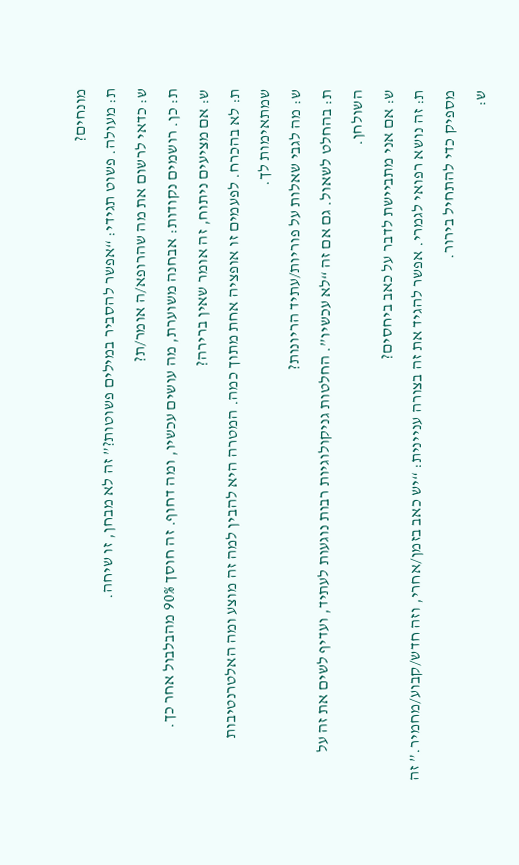מונחים?
ת: מעולה. פשוט תגידי: “אפשר להסביר במילים פשוטות?” זה לא מבחן, זו שיחה.
ש: כדאי לרשום את מה שהרופא/ה אומר/ת?
ת: כן. רושמים נקודות: אבחנה משוערת, מה עושים עכשיו, ומה דחוף. זה חוסך 90% מהבלבול אחר כך.
ש: אם מציעים ניתוח, זה אומר שאין ברירה?
ת: לא בהכרח. לפעמים זו אופציה אחת מתוך כמה. המטרה היא להבין למה זה מוצע ומה האלטרנטיבות שמתאימות לך.
ש: מה לגבי שאלות על פוריות/עתיד הריונות?
ת: בהחלט לשאול. גם אם זה “לא עכשיו”. החלטות גניקולוגיות רבות נוגעות לעתיד, ועדיף לשים את זה על השולחן.
ש: אם אני מתביישת לדבר על כאב ביחסים?
ת: זה נושא רפואי לגמרי. אפשר להגיד את זה בצורה עניינית: “יש כאב בזמן/אחרי, וזה חדש/קבוע/מחמיר.” זה מספיק כדי להתחיל בירור.
ש: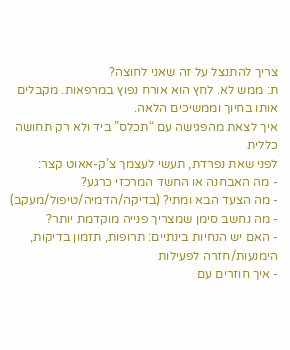צריך להתנצל על זה שאני לחוצה?
ת: ממש לא. לחץ הוא אורח נפוץ במרפאות. מקבלים אותו בחיוך וממשיכים הלאה.
איך לצאת מהפגישה עם “תכלס” ביד ולא רק תחושה כללית
לפני שאת נפרדת, תעשי לעצמך צ’ק-אאוט קצר:
- מה האבחנה או החשד המרכזי כרגע?
- מה הצעד הבא ומתי? (בדיקה/הדמיה/טיפול/מעקב)
- מה נחשב סימן שמצריך פנייה מוקדמת יותר?
- האם יש הנחיות בינתיים: תרופות, תזמון בדיקות, הימנעות/חזרה לפעילות
- איך חוזרים עם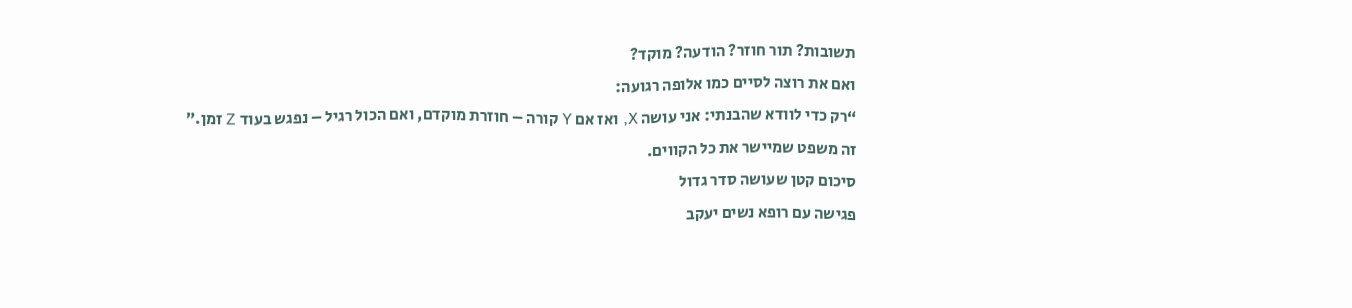תשובות? תור חוזר? הודעה? מוקד?
ואם את רוצה לסיים כמו אלופה רגועה:
“רק כדי לוודא שהבנתי: אני עושה X, ואז אם Y קורה – חוזרת מוקדם, ואם הכול רגיל – נפגש בעוד Z זמן.”
זה משפט שמיישר את כל הקווים.
סיכום קטן שעושה סדר גדול
פגישה עם רופא נשים יעקב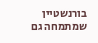בורנשטיין שמתמחה גם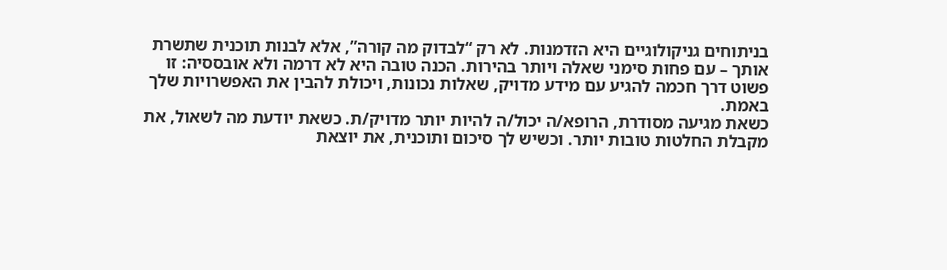בניתוחים גניקולוגיים היא הזדמנות. לא רק “לבדוק מה קורה”, אלא לבנות תוכנית שתשרת אותך – עם פחות סימני שאלה ויותר בהירות. הכנה טובה היא לא דרמה ולא אובססיה: זו פשוט דרך חכמה להגיע עם מידע מדויק, שאלות נכונות, ויכולת להבין את האפשרויות שלך באמת.
כשאת מגיעה מסודרת, הרופא/ה יכול/ה להיות יותר מדויק/ת. כשאת יודעת מה לשאול, את מקבלת החלטות טובות יותר. וכשיש לך סיכום ותוכנית, את יוצאת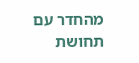מהחדר עם תחושת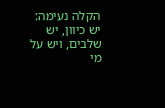הקלה נעימה: יש כיוון, יש שלבים, ויש על מי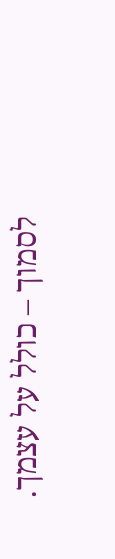לסמוך – כולל על עצמך.